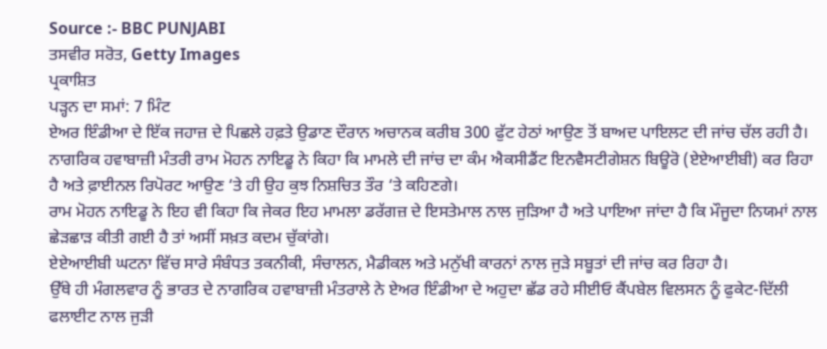Source :- BBC PUNJABI
ਤਸਵੀਰ ਸਰੋਤ, Getty Images
ਪ੍ਰਕਾਸ਼ਿਤ
ਪੜ੍ਹਨ ਦਾ ਸਮਾਂ: 7 ਮਿੰਟ
ਏਅਰ ਇੰਡੀਆ ਦੇ ਇੱਕ ਜਹਾਜ਼ ਦੇ ਪਿਛਲੇ ਹਫ਼ਤੇ ਉਡਾਣ ਦੌਰਾਨ ਅਚਾਨਕ ਕਰੀਬ 300 ਫੁੱਟ ਹੇਠਾਂ ਆਉਣ ਤੋਂ ਬਾਅਦ ਪਾਇਲਟ ਦੀ ਜਾਂਚ ਚੱਲ ਰਹੀ ਹੈ।
ਨਾਗਰਿਕ ਹਵਾਬਾਜ਼ੀ ਮੰਤਰੀ ਰਾਮ ਮੋਹਨ ਨਾਇਡੂ ਨੇ ਕਿਹਾ ਕਿ ਮਾਮਲੇ ਦੀ ਜਾਂਚ ਦਾ ਕੰਮ ਐਕਸੀਡੈਂਟ ਇਨਵੈਸਟੀਗੇਸ਼ਨ ਬਿਊਰੋ (ਏਏਆਈਬੀ) ਕਰ ਰਿਹਾ ਹੈ ਅਤੇ ਫ਼ਾਈਨਲ ਰਿਪੋਰਟ ਆਉਣ ‘ਤੇ ਹੀ ਉਹ ਕੁਝ ਨਿਸ਼ਚਿਤ ਤੌਰ ‘ਤੇ ਕਹਿਣਗੇ।
ਰਾਮ ਮੋਹਨ ਨਾਇਡੂ ਨੇ ਇਹ ਵੀ ਕਿਹਾ ਕਿ ਜੇਕਰ ਇਹ ਮਾਮਲਾ ਡਰੱਗਜ਼ ਦੇ ਇਸਤੇਮਾਲ ਨਾਲ ਜੁੜਿਆ ਹੈ ਅਤੇ ਪਾਇਆ ਜਾਂਦਾ ਹੈ ਕਿ ਮੌਜੂਦਾ ਨਿਯਮਾਂ ਨਾਲ ਛੇੜਛਾੜ ਕੀਤੀ ਗਈ ਹੈ ਤਾਂ ਅਸੀਂ ਸਖ਼ਤ ਕਦਮ ਚੁੱਕਾਂਗੇ।
ਏਏਆਈਬੀ ਘਟਨਾ ਵਿੱਚ ਸਾਰੇ ਸੰਬੰਧਤ ਤਕਨੀਕੀ, ਸੰਚਾਲਨ, ਮੈਡੀਕਲ ਅਤੇ ਮਨੁੱਖੀ ਕਾਰਨਾਂ ਨਾਲ ਜੁੜੇ ਸਬੂਤਾਂ ਦੀ ਜਾਂਚ ਕਰ ਰਿਹਾ ਹੈ।
ਉੱਥੇ ਹੀ ਮੰਗਲਵਾਰ ਨੂੰ ਭਾਰਤ ਦੇ ਨਾਗਰਿਕ ਹਵਾਬਾਜ਼ੀ ਮੰਤਰਾਲੇ ਨੇ ਏਅਰ ਇੰਡੀਆ ਦੇ ਅਹੁਦਾ ਛੱਡ ਰਹੇ ਸੀਈਓ ਕੈਂਪਬੇਲ ਵਿਲਸਨ ਨੂੰ ਫੁਕੇਟ-ਦਿੱਲੀ ਫਲਾਈਟ ਨਾਲ ਜੁੜੀ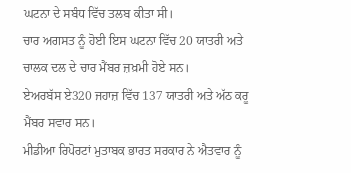ਘਟਨਾ ਦੇ ਸਬੰਧ ਵਿੱਚ ਤਲਬ ਕੀਤਾ ਸੀ।
ਚਾਰ ਅਗਸਤ ਨੂੰ ਹੋਈ ਇਸ ਘਟਨਾ ਵਿੱਚ 20 ਯਾਤਰੀ ਅਤੇ ਚਾਲਕ ਦਲ ਦੇ ਚਾਰ ਮੈਂਬਰ ਜ਼ਖ਼ਮੀ ਹੋਏ ਸਨ।
ਏਅਰਬੱਸ ਏ320 ਜਹਾਜ਼ ਵਿੱਚ 137 ਯਾਤਰੀ ਅਤੇ ਅੱਠ ਕਰੂ ਮੈਂਬਰ ਸਵਾਰ ਸਨ।
ਮੀਡੀਆ ਰਿਪੋਰਟਾਂ ਮੁਤਾਬਕ ਭਾਰਤ ਸਰਕਾਰ ਨੇ ਐਤਵਾਰ ਨੂੰ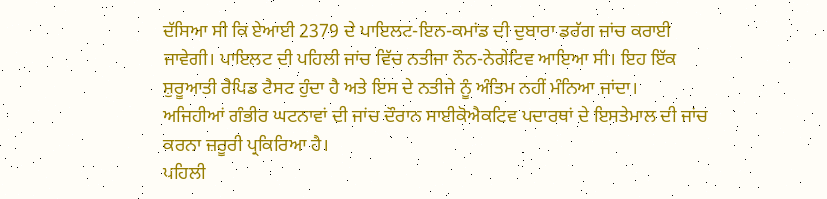ਦੱਸਿਆ ਸੀ ਕਿ ਏਆਈ 2379 ਦੇ ਪਾਇਲਟ-ਇਨ-ਕਮਾਂਡ ਦੀ ਦੁਬਾਰਾ ਡਰੱਗ ਜਾਂਚ ਕਰਾਈ ਜਾਵੇਗੀ। ਪਾਇਲਟ ਦੀ ਪਹਿਲੀ ਜਾਂਚ ਵਿੱਚ ਨਤੀਜਾ ਨੌਨ-ਨੇਗੇਟਿਵ ਆਇਆ ਸੀ। ਇਹ ਇੱਕ ਸ਼ੁਰੂਆਤੀ ਰੈਪਿਡ ਟੈਸਟ ਹੁੰਦਾ ਹੈ ਅਤੇ ਇਸ ਦੇ ਨਤੀਜੇ ਨੂੰ ਅੰਤਿਮ ਨਹੀਂ ਮੰਨਿਆ ਜਾਂਦਾ।
ਅਜਿਹੀਆਂ ਗੰਭੀਰ ਘਟਨਾਵਾਂ ਦੀ ਜਾਂਚ ਦੌਰਾਨ ਸਾਈਕੋਐਕਟਿਵ ਪਦਾਰਥਾਂ ਦੇ ਇਸਤੇਮਾਲ ਦੀ ਜਾਂਚ ਕਰਨਾ ਜ਼ਰੂਰੀ ਪ੍ਰਕਿਰਿਆ ਹੈ।
ਪਹਿਲੀ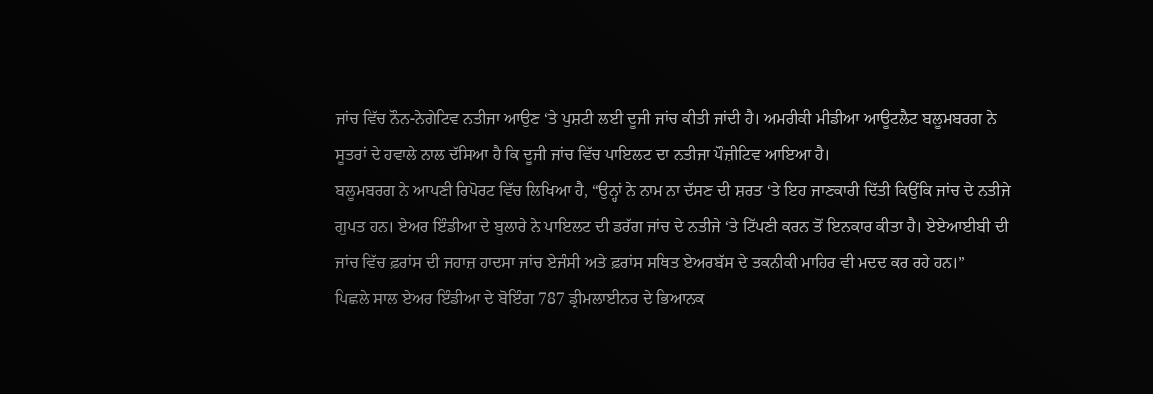ਜਾਂਚ ਵਿੱਚ ਨੌਨ-ਨੇਗੇਟਿਵ ਨਤੀਜਾ ਆਉਣ ‘ਤੇ ਪੁਸ਼ਟੀ ਲਈ ਦੂਜੀ ਜਾਂਚ ਕੀਤੀ ਜਾਂਦੀ ਹੈ। ਅਮਰੀਕੀ ਮੀਡੀਆ ਆਊਟਲੈਟ ਬਲੂਮਬਰਗ ਨੇ ਸੂਤਰਾਂ ਦੇ ਹਵਾਲੇ ਨਾਲ ਦੱਸਿਆ ਹੈ ਕਿ ਦੂਜੀ ਜਾਂਚ ਵਿੱਚ ਪਾਇਲਟ ਦਾ ਨਤੀਜਾ ਪੌਜ਼ੀਟਿਵ ਆਇਆ ਹੈ।
ਬਲੂਮਬਰਗ ਨੇ ਆਪਣੀ ਰਿਪੋਰਟ ਵਿੱਚ ਲਿਖਿਆ ਹੈ, “ਉਨ੍ਹਾਂ ਨੇ ਨਾਮ ਨਾ ਦੱਸਣ ਦੀ ਸ਼ਰਤ ‘ਤੇ ਇਹ ਜਾਣਕਾਰੀ ਦਿੱਤੀ ਕਿਉਂਕਿ ਜਾਂਚ ਦੇ ਨਤੀਜੇ ਗੁਪਤ ਹਨ। ਏਅਰ ਇੰਡੀਆ ਦੇ ਬੁਲਾਰੇ ਨੇ ਪਾਇਲਟ ਦੀ ਡਰੱਗ ਜਾਂਚ ਦੇ ਨਤੀਜੇ ‘ਤੇ ਟਿੱਪਣੀ ਕਰਨ ਤੋਂ ਇਨਕਾਰ ਕੀਤਾ ਹੈ। ਏਏਆਈਬੀ ਦੀ ਜਾਂਚ ਵਿੱਚ ਫ਼ਰਾਂਸ ਦੀ ਜਹਾਜ਼ ਹਾਦਸਾ ਜਾਂਚ ਏਜੰਸੀ ਅਤੇ ਫ਼ਰਾਂਸ ਸਥਿਤ ਏਅਰਬੱਸ ਦੇ ਤਕਨੀਕੀ ਮਾਹਿਰ ਵੀ ਮਦਦ ਕਰ ਰਹੇ ਹਨ।”
ਪਿਛਲੇ ਸਾਲ ਏਅਰ ਇੰਡੀਆ ਦੇ ਬੋਇੰਗ 787 ਡ੍ਰੀਮਲਾਈਨਰ ਦੇ ਭਿਆਨਕ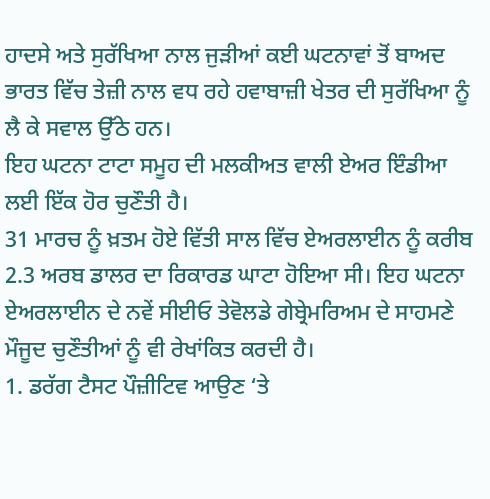ਹਾਦਸੇ ਅਤੇ ਸੁਰੱਖਿਆ ਨਾਲ ਜੁੜੀਆਂ ਕਈ ਘਟਨਾਵਾਂ ਤੋਂ ਬਾਅਦ ਭਾਰਤ ਵਿੱਚ ਤੇਜ਼ੀ ਨਾਲ ਵਧ ਰਹੇ ਹਵਾਬਾਜ਼ੀ ਖੇਤਰ ਦੀ ਸੁਰੱਖਿਆ ਨੂੰ ਲੈ ਕੇ ਸਵਾਲ ਉੱਠੇ ਹਨ।
ਇਹ ਘਟਨਾ ਟਾਟਾ ਸਮੂਹ ਦੀ ਮਲਕੀਅਤ ਵਾਲੀ ਏਅਰ ਇੰਡੀਆ ਲਈ ਇੱਕ ਹੋਰ ਚੁਣੌਤੀ ਹੈ।
31 ਮਾਰਚ ਨੂੰ ਖ਼ਤਮ ਹੋਏ ਵਿੱਤੀ ਸਾਲ ਵਿੱਚ ਏਅਰਲਾਈਨ ਨੂੰ ਕਰੀਬ 2.3 ਅਰਬ ਡਾਲਰ ਦਾ ਰਿਕਾਰਡ ਘਾਟਾ ਹੋਇਆ ਸੀ। ਇਹ ਘਟਨਾ ਏਅਰਲਾਈਨ ਦੇ ਨਵੇਂ ਸੀਈਓ ਤੇਵੋਲਡੇ ਗੇਬ੍ਰੇਮਰਿਅਮ ਦੇ ਸਾਹਮਣੇ ਮੌਜੂਦ ਚੁਣੌਤੀਆਂ ਨੂੰ ਵੀ ਰੇਖਾਂਕਿਤ ਕਰਦੀ ਹੈ।
1. ਡਰੱਗ ਟੈਸਟ ਪੌਜ਼ੀਟਿਵ ਆਉਣ ‘ਤੇ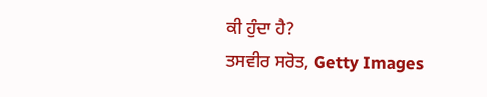ਕੀ ਹੁੰਦਾ ਹੈ?
ਤਸਵੀਰ ਸਰੋਤ, Getty Images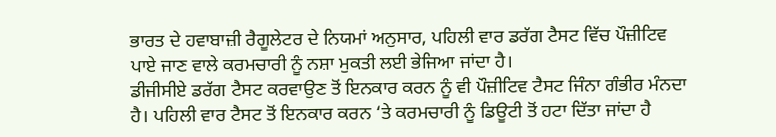ਭਾਰਤ ਦੇ ਹਵਾਬਾਜ਼ੀ ਰੈਗੂਲੇਟਰ ਦੇ ਨਿਯਮਾਂ ਅਨੁਸਾਰ, ਪਹਿਲੀ ਵਾਰ ਡਰੱਗ ਟੈਸਟ ਵਿੱਚ ਪੌਜ਼ੀਟਿਵ ਪਾਏ ਜਾਣ ਵਾਲੇ ਕਰਮਚਾਰੀ ਨੂੰ ਨਸ਼ਾ ਮੁਕਤੀ ਲਈ ਭੇਜਿਆ ਜਾਂਦਾ ਹੈ।
ਡੀਜੀਸੀਏ ਡਰੱਗ ਟੈਸਟ ਕਰਵਾਉਣ ਤੋਂ ਇਨਕਾਰ ਕਰਨ ਨੂੰ ਵੀ ਪੌਜ਼ੀਟਿਵ ਟੈਸਟ ਜਿੰਨਾ ਗੰਭੀਰ ਮੰਨਦਾ ਹੈ। ਪਹਿਲੀ ਵਾਰ ਟੈਸਟ ਤੋਂ ਇਨਕਾਰ ਕਰਨ ‘ਤੇ ਕਰਮਚਾਰੀ ਨੂੰ ਡਿਊਟੀ ਤੋਂ ਹਟਾ ਦਿੱਤਾ ਜਾਂਦਾ ਹੈ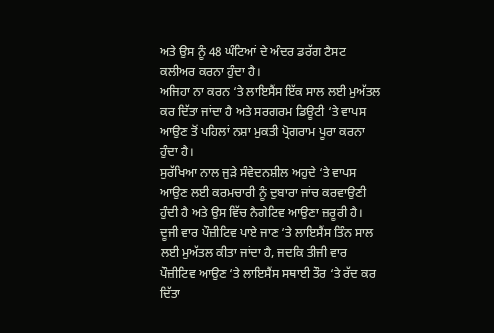ਅਤੇ ਉਸ ਨੂੰ 48 ਘੰਟਿਆਂ ਦੇ ਅੰਦਰ ਡਰੱਗ ਟੈਸਟ ਕਲੀਅਰ ਕਰਨਾ ਹੁੰਦਾ ਹੈ।
ਅਜਿਹਾ ਨਾ ਕਰਨ ‘ਤੇ ਲਾਇਸੈਂਸ ਇੱਕ ਸਾਲ ਲਈ ਮੁਅੱਤਲ ਕਰ ਦਿੱਤਾ ਜਾਂਦਾ ਹੈ ਅਤੇ ਸਰਗਰਮ ਡਿਊਟੀ ‘ਤੇ ਵਾਪਸ ਆਉਣ ਤੋਂ ਪਹਿਲਾਂ ਨਸ਼ਾ ਮੁਕਤੀ ਪ੍ਰੋਗਰਾਮ ਪੂਰਾ ਕਰਨਾ ਹੁੰਦਾ ਹੈ।
ਸੁਰੱਖਿਆ ਨਾਲ ਜੁੜੇ ਸੰਵੇਦਨਸ਼ੀਲ ਅਹੁਦੇ ‘ਤੇ ਵਾਪਸ ਆਉਣ ਲਈ ਕਰਮਚਾਰੀ ਨੂੰ ਦੁਬਾਰਾ ਜਾਂਚ ਕਰਵਾਉਣੀ ਹੁੰਦੀ ਹੈ ਅਤੇ ਉਸ ਵਿੱਚ ਨੈਗੇਟਿਵ ਆਉਣਾ ਜ਼ਰੂਰੀ ਹੈ। ਦੂਜੀ ਵਾਰ ਪੌਜ਼ੀਟਿਵ ਪਾਏ ਜਾਣ ‘ਤੇ ਲਾਇਸੈਂਸ ਤਿੰਨ ਸਾਲ ਲਈ ਮੁਅੱਤਲ ਕੀਤਾ ਜਾਂਦਾ ਹੈ, ਜਦਕਿ ਤੀਜੀ ਵਾਰ ਪੌਜ਼ੀਟਿਵ ਆਉਣ ‘ਤੇ ਲਾਇਸੈਂਸ ਸਥਾਈ ਤੌਰ ‘ਤੇ ਰੱਦ ਕਰ ਦਿੱਤਾ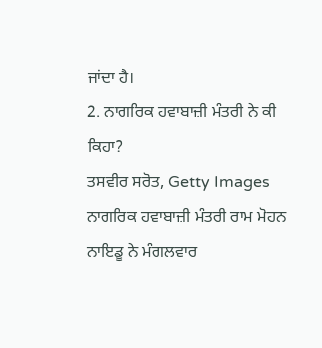ਜਾਂਦਾ ਹੈ।
2. ਨਾਗਰਿਕ ਹਵਾਬਾਜ਼ੀ ਮੰਤਰੀ ਨੇ ਕੀ ਕਿਹਾ?
ਤਸਵੀਰ ਸਰੋਤ, Getty Images
ਨਾਗਰਿਕ ਹਵਾਬਾਜ਼ੀ ਮੰਤਰੀ ਰਾਮ ਮੋਹਨ ਨਾਇਡੂ ਨੇ ਮੰਗਲਵਾਰ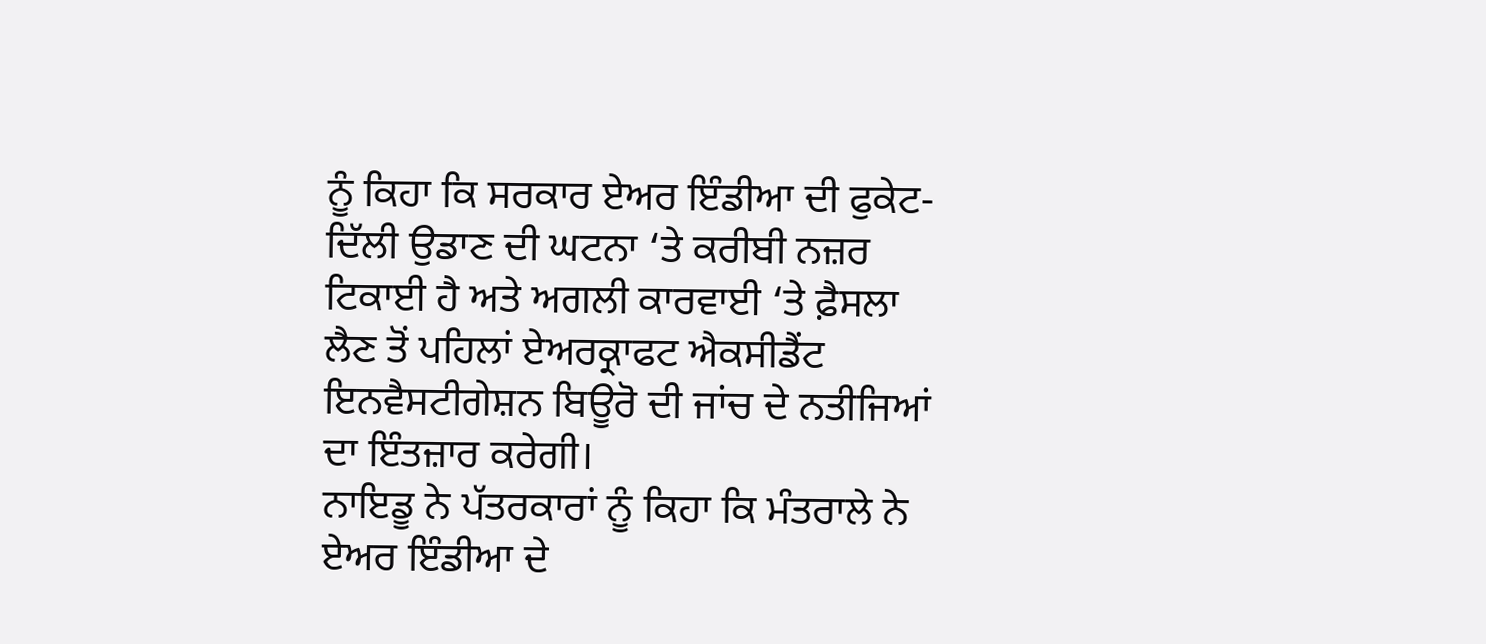ਨੂੰ ਕਿਹਾ ਕਿ ਸਰਕਾਰ ਏਅਰ ਇੰਡੀਆ ਦੀ ਫੁਕੇਟ-ਦਿੱਲੀ ਉਡਾਣ ਦੀ ਘਟਨਾ ‘ਤੇ ਕਰੀਬੀ ਨਜ਼ਰ ਟਿਕਾਈ ਹੈ ਅਤੇ ਅਗਲੀ ਕਾਰਵਾਈ ‘ਤੇ ਫ਼ੈਸਲਾ ਲੈਣ ਤੋਂ ਪਹਿਲਾਂ ਏਅਰਕ੍ਰਾਫਟ ਐਕਸੀਡੈਂਟ ਇਨਵੈਸਟੀਗੇਸ਼ਨ ਬਿਊਰੋ ਦੀ ਜਾਂਚ ਦੇ ਨਤੀਜਿਆਂ ਦਾ ਇੰਤਜ਼ਾਰ ਕਰੇਗੀ।
ਨਾਇਡੂ ਨੇ ਪੱਤਰਕਾਰਾਂ ਨੂੰ ਕਿਹਾ ਕਿ ਮੰਤਰਾਲੇ ਨੇ ਏਅਰ ਇੰਡੀਆ ਦੇ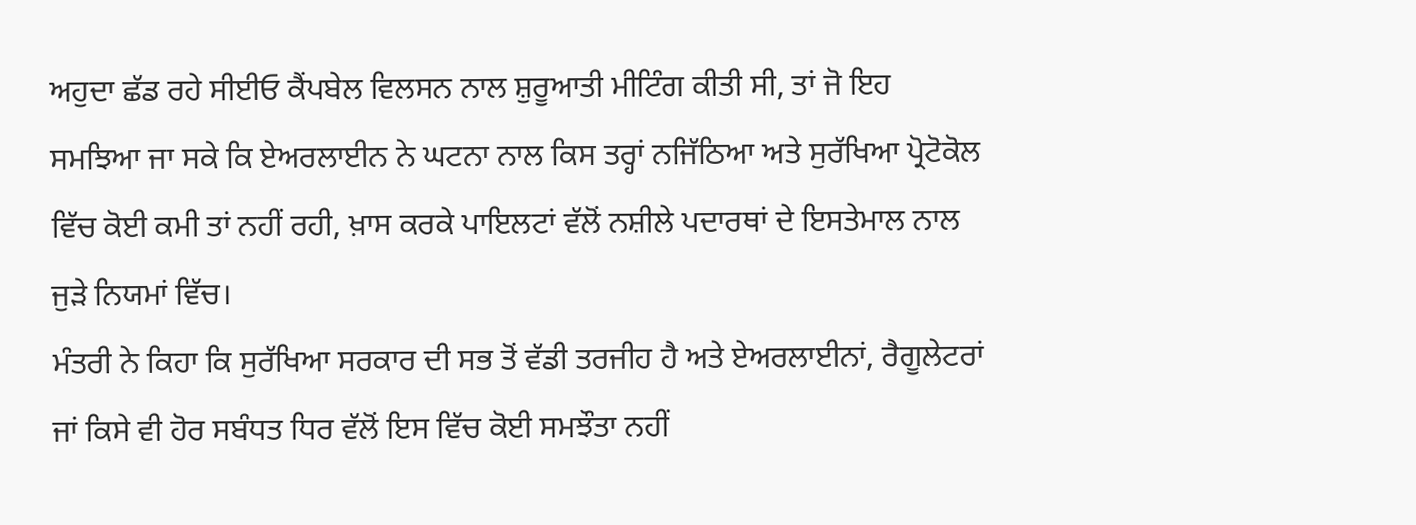ਅਹੁਦਾ ਛੱਡ ਰਹੇ ਸੀਈਓ ਕੈਂਪਬੇਲ ਵਿਲਸਨ ਨਾਲ ਸ਼ੁਰੂਆਤੀ ਮੀਟਿੰਗ ਕੀਤੀ ਸੀ, ਤਾਂ ਜੋ ਇਹ ਸਮਝਿਆ ਜਾ ਸਕੇ ਕਿ ਏਅਰਲਾਈਨ ਨੇ ਘਟਨਾ ਨਾਲ ਕਿਸ ਤਰ੍ਹਾਂ ਨਜਿੱਠਿਆ ਅਤੇ ਸੁਰੱਖਿਆ ਪ੍ਰੋਟੋਕੋਲ ਵਿੱਚ ਕੋਈ ਕਮੀ ਤਾਂ ਨਹੀਂ ਰਹੀ, ਖ਼ਾਸ ਕਰਕੇ ਪਾਇਲਟਾਂ ਵੱਲੋਂ ਨਸ਼ੀਲੇ ਪਦਾਰਥਾਂ ਦੇ ਇਸਤੇਮਾਲ ਨਾਲ ਜੁੜੇ ਨਿਯਮਾਂ ਵਿੱਚ।
ਮੰਤਰੀ ਨੇ ਕਿਹਾ ਕਿ ਸੁਰੱਖਿਆ ਸਰਕਾਰ ਦੀ ਸਭ ਤੋਂ ਵੱਡੀ ਤਰਜੀਹ ਹੈ ਅਤੇ ਏਅਰਲਾਈਨਾਂ, ਰੈਗੂਲੇਟਰਾਂ ਜਾਂ ਕਿਸੇ ਵੀ ਹੋਰ ਸਬੰਧਤ ਧਿਰ ਵੱਲੋਂ ਇਸ ਵਿੱਚ ਕੋਈ ਸਮਝੌਤਾ ਨਹੀਂ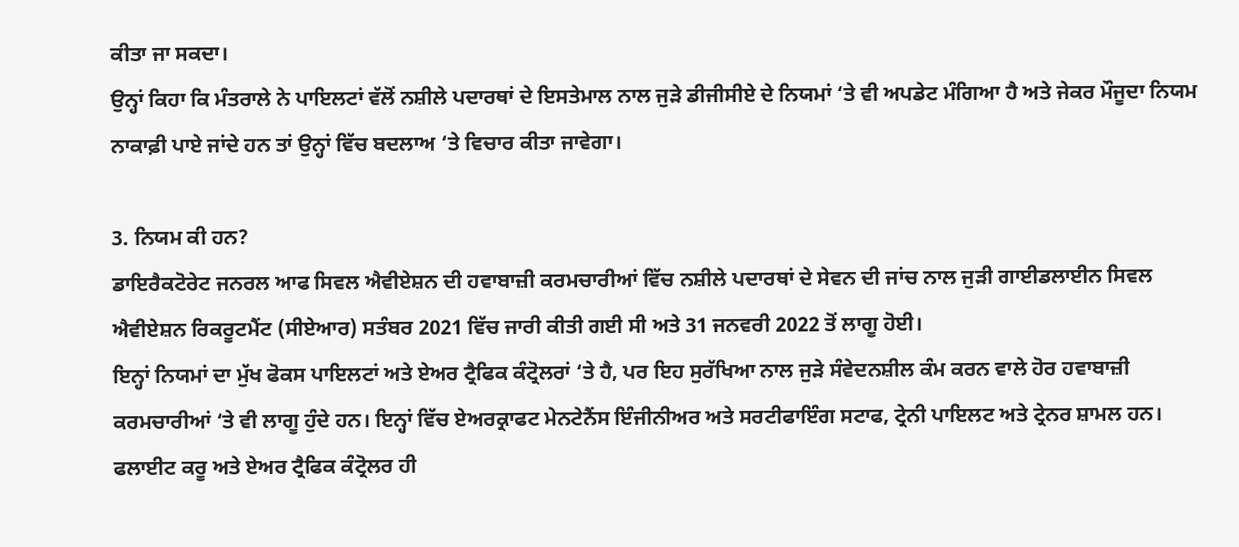ਕੀਤਾ ਜਾ ਸਕਦਾ।
ਉਨ੍ਹਾਂ ਕਿਹਾ ਕਿ ਮੰਤਰਾਲੇ ਨੇ ਪਾਇਲਟਾਂ ਵੱਲੋਂ ਨਸ਼ੀਲੇ ਪਦਾਰਥਾਂ ਦੇ ਇਸਤੇਮਾਲ ਨਾਲ ਜੁੜੇ ਡੀਜੀਸੀਏ ਦੇ ਨਿਯਮਾਂ ‘ਤੇ ਵੀ ਅਪਡੇਟ ਮੰਗਿਆ ਹੈ ਅਤੇ ਜੇਕਰ ਮੌਜੂਦਾ ਨਿਯਮ ਨਾਕਾਫ਼ੀ ਪਾਏ ਜਾਂਦੇ ਹਨ ਤਾਂ ਉਨ੍ਹਾਂ ਵਿੱਚ ਬਦਲਾਅ ‘ਤੇ ਵਿਚਾਰ ਕੀਤਾ ਜਾਵੇਗਾ।

3. ਨਿਯਮ ਕੀ ਹਨ?
ਡਾਇਰੈਕਟੋਰੇਟ ਜਨਰਲ ਆਫ ਸਿਵਲ ਐਵੀਏਸ਼ਨ ਦੀ ਹਵਾਬਾਜ਼ੀ ਕਰਮਚਾਰੀਆਂ ਵਿੱਚ ਨਸ਼ੀਲੇ ਪਦਾਰਥਾਂ ਦੇ ਸੇਵਨ ਦੀ ਜਾਂਚ ਨਾਲ ਜੁੜੀ ਗਾਈਡਲਾਈਨ ਸਿਵਲ ਐਵੀਏਸ਼ਨ ਰਿਕਰੂਟਮੈਂਟ (ਸੀਏਆਰ) ਸਤੰਬਰ 2021 ਵਿੱਚ ਜਾਰੀ ਕੀਤੀ ਗਈ ਸੀ ਅਤੇ 31 ਜਨਵਰੀ 2022 ਤੋਂ ਲਾਗੂ ਹੋਈ।
ਇਨ੍ਹਾਂ ਨਿਯਮਾਂ ਦਾ ਮੁੱਖ ਫੋਕਸ ਪਾਇਲਟਾਂ ਅਤੇ ਏਅਰ ਟ੍ਰੈਫਿਕ ਕੰਟ੍ਰੋਲਰਾਂ ‘ਤੇ ਹੈ, ਪਰ ਇਹ ਸੁਰੱਖਿਆ ਨਾਲ ਜੁੜੇ ਸੰਵੇਦਨਸ਼ੀਲ ਕੰਮ ਕਰਨ ਵਾਲੇ ਹੋਰ ਹਵਾਬਾਜ਼ੀ ਕਰਮਚਾਰੀਆਂ ‘ਤੇ ਵੀ ਲਾਗੂ ਹੁੰਦੇ ਹਨ। ਇਨ੍ਹਾਂ ਵਿੱਚ ਏਅਰਕ੍ਰਾਫਟ ਮੇਨਟੇਨੈਂਸ ਇੰਜੀਨੀਅਰ ਅਤੇ ਸਰਟੀਫਾਇੰਗ ਸਟਾਫ, ਟ੍ਰੇਨੀ ਪਾਇਲਟ ਅਤੇ ਟ੍ਰੇਨਰ ਸ਼ਾਮਲ ਹਨ।
ਫਲਾਈਟ ਕਰੂ ਅਤੇ ਏਅਰ ਟ੍ਰੈਫਿਕ ਕੰਟ੍ਰੋਲਰ ਹੀ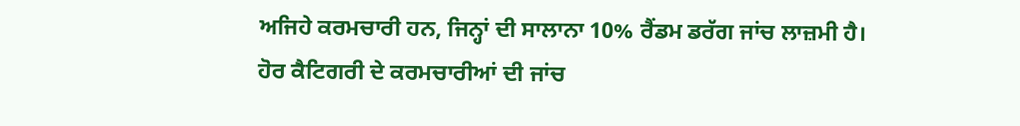ਅਜਿਹੇ ਕਰਮਚਾਰੀ ਹਨ, ਜਿਨ੍ਹਾਂ ਦੀ ਸਾਲਾਨਾ 10% ਰੈਂਡਮ ਡਰੱਗ ਜਾਂਚ ਲਾਜ਼ਮੀ ਹੈ।
ਹੋਰ ਕੈਟਿਗਰੀ ਦੇ ਕਰਮਚਾਰੀਆਂ ਦੀ ਜਾਂਚ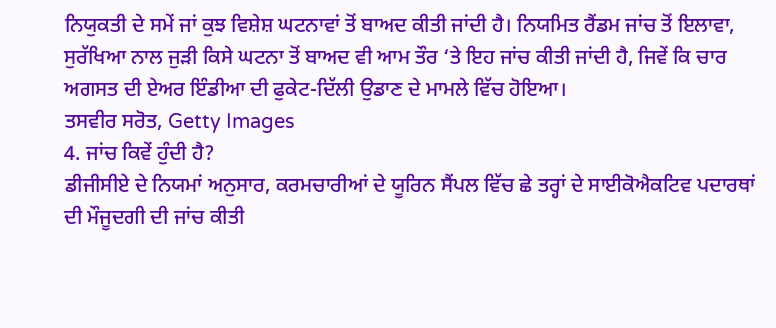ਨਿਯੁਕਤੀ ਦੇ ਸਮੇਂ ਜਾਂ ਕੁਝ ਵਿਸ਼ੇਸ਼ ਘਟਨਾਵਾਂ ਤੋਂ ਬਾਅਦ ਕੀਤੀ ਜਾਂਦੀ ਹੈ। ਨਿਯਮਿਤ ਰੈਂਡਮ ਜਾਂਚ ਤੋਂ ਇਲਾਵਾ, ਸੁਰੱਖਿਆ ਨਾਲ ਜੁੜੀ ਕਿਸੇ ਘਟਨਾ ਤੋਂ ਬਾਅਦ ਵੀ ਆਮ ਤੌਰ ‘ਤੇ ਇਹ ਜਾਂਚ ਕੀਤੀ ਜਾਂਦੀ ਹੈ, ਜਿਵੇਂ ਕਿ ਚਾਰ ਅਗਸਤ ਦੀ ਏਅਰ ਇੰਡੀਆ ਦੀ ਫੁਕੇਟ-ਦਿੱਲੀ ਉਡਾਣ ਦੇ ਮਾਮਲੇ ਵਿੱਚ ਹੋਇਆ।
ਤਸਵੀਰ ਸਰੋਤ, Getty Images
4. ਜਾਂਚ ਕਿਵੇਂ ਹੁੰਦੀ ਹੈ?
ਡੀਜੀਸੀਏ ਦੇ ਨਿਯਮਾਂ ਅਨੁਸਾਰ, ਕਰਮਚਾਰੀਆਂ ਦੇ ਯੂਰਿਨ ਸੈਂਪਲ ਵਿੱਚ ਛੇ ਤਰ੍ਹਾਂ ਦੇ ਸਾਈਕੋਐਕਟਿਵ ਪਦਾਰਥਾਂ ਦੀ ਮੌਜੂਦਗੀ ਦੀ ਜਾਂਚ ਕੀਤੀ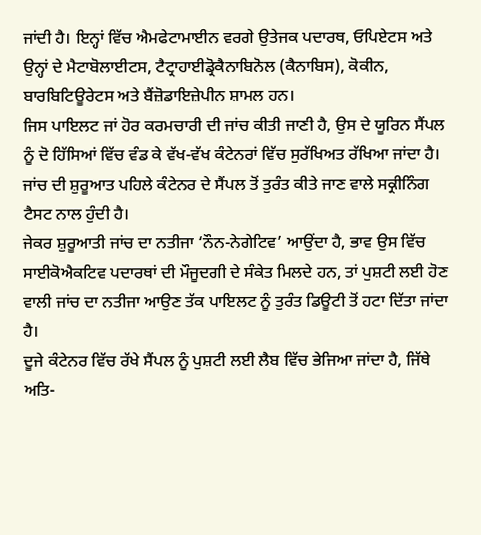ਜਾਂਦੀ ਹੈ। ਇਨ੍ਹਾਂ ਵਿੱਚ ਐਮਫੇਟਾਮਾਈਨ ਵਰਗੇ ਉਤੇਜਕ ਪਦਾਰਥ, ਓਪਿਏਟਸ ਅਤੇ ਉਨ੍ਹਾਂ ਦੇ ਮੈਟਾਬੋਲਾਈਟਸ, ਟੈਟ੍ਰਾਹਾਈਡ੍ਰੋਕੈਨਾਬਿਨੋਲ (ਕੈਨਾਬਿਸ), ਕੋਕੀਨ, ਬਾਰਬਿਟਿਊਰੇਟਸ ਅਤੇ ਬੈਂਜ਼ੋਡਾਇਜ਼ੇਪੀਨ ਸ਼ਾਮਲ ਹਨ।
ਜਿਸ ਪਾਇਲਟ ਜਾਂ ਹੋਰ ਕਰਮਚਾਰੀ ਦੀ ਜਾਂਚ ਕੀਤੀ ਜਾਣੀ ਹੈ, ਉਸ ਦੇ ਯੂਰਿਨ ਸੈਂਪਲ ਨੂੰ ਦੋ ਹਿੱਸਿਆਂ ਵਿੱਚ ਵੰਡ ਕੇ ਵੱਖ-ਵੱਖ ਕੰਟੇਨਰਾਂ ਵਿੱਚ ਸੁਰੱਖਿਅਤ ਰੱਖਿਆ ਜਾਂਦਾ ਹੈ। ਜਾਂਚ ਦੀ ਸ਼ੁਰੂਆਤ ਪਹਿਲੇ ਕੰਟੇਨਰ ਦੇ ਸੈਂਪਲ ਤੋਂ ਤੁਰੰਤ ਕੀਤੇ ਜਾਣ ਵਾਲੇ ਸਕ੍ਰੀਨਿੰਗ ਟੈਸਟ ਨਾਲ ਹੁੰਦੀ ਹੈ।
ਜੇਕਰ ਸ਼ੁਰੂਆਤੀ ਜਾਂਚ ਦਾ ਨਤੀਜਾ ‘ਨੌਨ-ਨੇਗੇਟਿਵ’ ਆਉਂਦਾ ਹੈ, ਭਾਵ ਉਸ ਵਿੱਚ ਸਾਈਕੋਐਕਟਿਵ ਪਦਾਰਥਾਂ ਦੀ ਮੌਜੂਦਗੀ ਦੇ ਸੰਕੇਤ ਮਿਲਦੇ ਹਨ, ਤਾਂ ਪੁਸ਼ਟੀ ਲਈ ਹੋਣ ਵਾਲੀ ਜਾਂਚ ਦਾ ਨਤੀਜਾ ਆਉਣ ਤੱਕ ਪਾਇਲਟ ਨੂੰ ਤੁਰੰਤ ਡਿਊਟੀ ਤੋਂ ਹਟਾ ਦਿੱਤਾ ਜਾਂਦਾ ਹੈ।
ਦੂਜੇ ਕੰਟੇਨਰ ਵਿੱਚ ਰੱਖੇ ਸੈਂਪਲ ਨੂੰ ਪੁਸ਼ਟੀ ਲਈ ਲੈਬ ਵਿੱਚ ਭੇਜਿਆ ਜਾਂਦਾ ਹੈ, ਜਿੱਥੇ ਅਤਿ-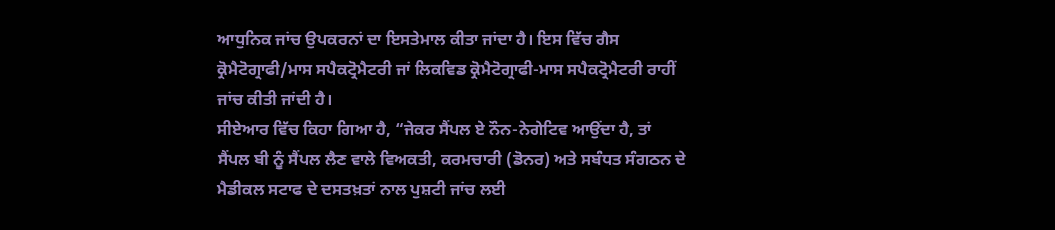ਆਧੁਨਿਕ ਜਾਂਚ ਉਪਕਰਨਾਂ ਦਾ ਇਸਤੇਮਾਲ ਕੀਤਾ ਜਾਂਦਾ ਹੈ। ਇਸ ਵਿੱਚ ਗੈਸ ਕ੍ਰੋਮੈਟੋਗ੍ਰਾਫੀ/ਮਾਸ ਸਪੈਕਟ੍ਰੋਮੈਟਰੀ ਜਾਂ ਲਿਕਵਿਡ ਕ੍ਰੋਮੈਟੋਗ੍ਰਾਫੀ-ਮਾਸ ਸਪੈਕਟ੍ਰੋਮੈਟਰੀ ਰਾਹੀਂ ਜਾਂਚ ਕੀਤੀ ਜਾਂਦੀ ਹੈ।
ਸੀਏਆਰ ਵਿੱਚ ਕਿਹਾ ਗਿਆ ਹੈ, “ਜੇਕਰ ਸੈਂਪਲ ਏ ਨੌਨ-ਨੇਗੇਟਿਵ ਆਉਂਦਾ ਹੈ, ਤਾਂ ਸੈਂਪਲ ਬੀ ਨੂੰ ਸੈਂਪਲ ਲੈਣ ਵਾਲੇ ਵਿਅਕਤੀ, ਕਰਮਚਾਰੀ (ਡੋਨਰ) ਅਤੇ ਸਬੰਧਤ ਸੰਗਠਨ ਦੇ ਮੈਡੀਕਲ ਸਟਾਫ ਦੇ ਦਸਤਖ਼ਤਾਂ ਨਾਲ ਪੁਸ਼ਟੀ ਜਾਂਚ ਲਈ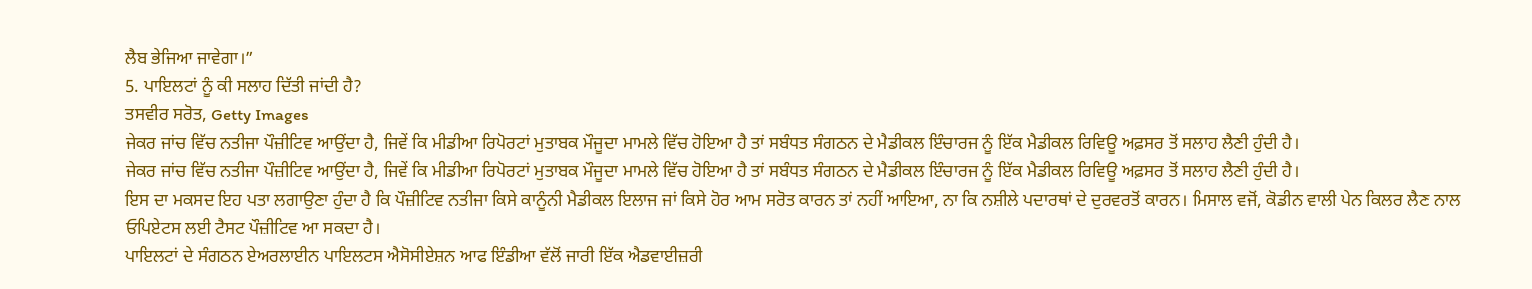ਲੈਬ ਭੇਜਿਆ ਜਾਵੇਗਾ।”
5. ਪਾਇਲਟਾਂ ਨੂੰ ਕੀ ਸਲਾਹ ਦਿੱਤੀ ਜਾਂਦੀ ਹੈ?
ਤਸਵੀਰ ਸਰੋਤ, Getty Images
ਜੇਕਰ ਜਾਂਚ ਵਿੱਚ ਨਤੀਜਾ ਪੌਜ਼ੀਟਿਵ ਆਉਂਦਾ ਹੈ, ਜਿਵੇਂ ਕਿ ਮੀਡੀਆ ਰਿਪੋਰਟਾਂ ਮੁਤਾਬਕ ਮੌਜੂਦਾ ਮਾਮਲੇ ਵਿੱਚ ਹੋਇਆ ਹੈ ਤਾਂ ਸਬੰਧਤ ਸੰਗਠਨ ਦੇ ਮੈਡੀਕਲ ਇੰਚਾਰਜ ਨੂੰ ਇੱਕ ਮੈਡੀਕਲ ਰਿਵਿਊ ਅਫ਼ਸਰ ਤੋਂ ਸਲਾਹ ਲੈਣੀ ਹੁੰਦੀ ਹੈ।
ਜੇਕਰ ਜਾਂਚ ਵਿੱਚ ਨਤੀਜਾ ਪੌਜ਼ੀਟਿਵ ਆਉਂਦਾ ਹੈ, ਜਿਵੇਂ ਕਿ ਮੀਡੀਆ ਰਿਪੋਰਟਾਂ ਮੁਤਾਬਕ ਮੌਜੂਦਾ ਮਾਮਲੇ ਵਿੱਚ ਹੋਇਆ ਹੈ ਤਾਂ ਸਬੰਧਤ ਸੰਗਠਨ ਦੇ ਮੈਡੀਕਲ ਇੰਚਾਰਜ ਨੂੰ ਇੱਕ ਮੈਡੀਕਲ ਰਿਵਿਊ ਅਫ਼ਸਰ ਤੋਂ ਸਲਾਹ ਲੈਣੀ ਹੁੰਦੀ ਹੈ।
ਇਸ ਦਾ ਮਕਸਦ ਇਹ ਪਤਾ ਲਗਾਉਣਾ ਹੁੰਦਾ ਹੈ ਕਿ ਪੌਜ਼ੀਟਿਵ ਨਤੀਜਾ ਕਿਸੇ ਕਾਨੂੰਨੀ ਮੈਡੀਕਲ ਇਲਾਜ ਜਾਂ ਕਿਸੇ ਹੋਰ ਆਮ ਸਰੋਤ ਕਾਰਨ ਤਾਂ ਨਹੀਂ ਆਇਆ, ਨਾ ਕਿ ਨਸ਼ੀਲੇ ਪਦਾਰਥਾਂ ਦੇ ਦੁਰਵਰਤੋਂ ਕਾਰਨ। ਮਿਸਾਲ ਵਜੋਂ, ਕੋਡੀਨ ਵਾਲੀ ਪੇਨ ਕਿਲਰ ਲੈਣ ਨਾਲ ਓਪਿਏਟਸ ਲਈ ਟੈਸਟ ਪੌਜ਼ੀਟਿਵ ਆ ਸਕਦਾ ਹੈ।
ਪਾਇਲਟਾਂ ਦੇ ਸੰਗਠਨ ਏਅਰਲਾਈਨ ਪਾਇਲਟਸ ਐਸੋਸੀਏਸ਼ਨ ਆਫ ਇੰਡੀਆ ਵੱਲੋਂ ਜਾਰੀ ਇੱਕ ਐਡਵਾਈਜ਼ਰੀ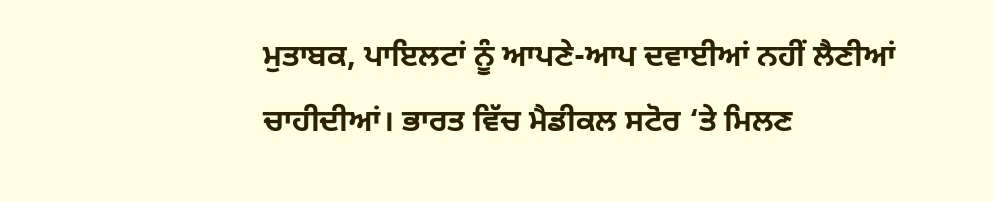ਮੁਤਾਬਕ, ਪਾਇਲਟਾਂ ਨੂੰ ਆਪਣੇ-ਆਪ ਦਵਾਈਆਂ ਨਹੀਂ ਲੈਣੀਆਂ ਚਾਹੀਦੀਆਂ। ਭਾਰਤ ਵਿੱਚ ਮੈਡੀਕਲ ਸਟੋਰ ‘ਤੇ ਮਿਲਣ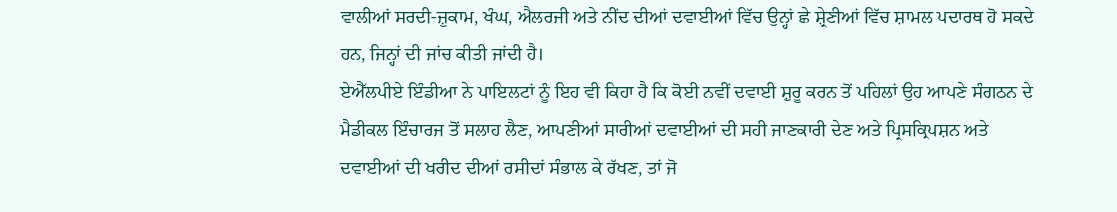ਵਾਲੀਆਂ ਸਰਦੀ-ਜ਼ੁਕਾਮ, ਖੰਘ, ਐਲਰਜੀ ਅਤੇ ਨੀਂਦ ਦੀਆਂ ਦਵਾਈਆਂ ਵਿੱਚ ਉਨ੍ਹਾਂ ਛੇ ਸ਼੍ਰੇਣੀਆਂ ਵਿੱਚ ਸ਼ਾਮਲ ਪਦਾਰਥ ਹੋ ਸਕਦੇ ਹਨ, ਜਿਨ੍ਹਾਂ ਦੀ ਜਾਂਚ ਕੀਤੀ ਜਾਂਦੀ ਹੈ।
ਏਐੱਲਪੀਏ ਇੰਡੀਆ ਨੇ ਪਾਇਲਟਾਂ ਨੂੰ ਇਹ ਵੀ ਕਿਹਾ ਹੈ ਕਿ ਕੋਈ ਨਵੀਂ ਦਵਾਈ ਸ਼ੁਰੂ ਕਰਨ ਤੋਂ ਪਹਿਲਾਂ ਉਹ ਆਪਣੇ ਸੰਗਠਨ ਦੇ ਮੈਡੀਕਲ ਇੰਚਾਰਜ ਤੋਂ ਸਲਾਹ ਲੈਣ, ਆਪਣੀਆਂ ਸਾਰੀਆਂ ਦਵਾਈਆਂ ਦੀ ਸਹੀ ਜਾਣਕਾਰੀ ਦੇਣ ਅਤੇ ਪ੍ਰਿਸਕ੍ਰਿਪਸ਼ਨ ਅਤੇ ਦਵਾਈਆਂ ਦੀ ਖਰੀਦ ਦੀਆਂ ਰਸੀਦਾਂ ਸੰਭਾਲ ਕੇ ਰੱਖਣ, ਤਾਂ ਜੋ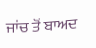ਜਾਂਚ ਤੋਂ ਬਾਅਦ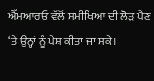ਐੱਮਆਰਓ ਵੱਲੋਂ ਸਮੀਖਿਆ ਦੀ ਲੋੜ ਪੈਣ ‘ਤੇ ਉਨ੍ਹਾਂ ਨੂੰ ਪੇਸ਼ ਕੀਤਾ ਜਾ ਸਕੇ।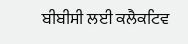ਬੀਬੀਸੀ ਲਈ ਕਲੈਕਟਿਵ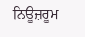ਨਿਊਜ਼ਰੂਮ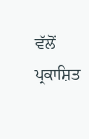ਵੱਲੋਂ ਪ੍ਰਕਾਸ਼ਿਤ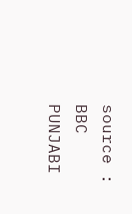source : BBC PUNJABI